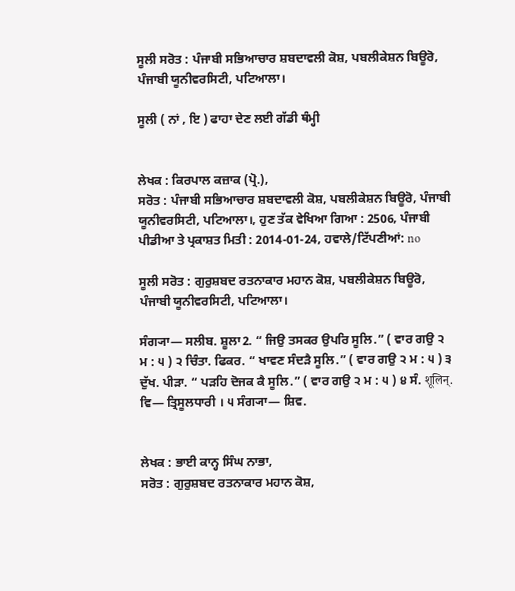ਸੂਲੀ ਸਰੋਤ : ਪੰਜਾਬੀ ਸਭਿਆਚਾਰ ਸ਼ਬਦਾਵਲੀ ਕੋਸ਼, ਪਬਲੀਕੇਸ਼ਨ ਬਿਊਰੋ, ਪੰਜਾਬੀ ਯੂਨੀਵਰਸਿਟੀ, ਪਟਿਆਲਾ।

ਸੂਲੀ ( ਨਾਂ , ਇ ) ਫਾਹਾ ਦੇਣ ਲਈ ਗੱਡੀ ਥੰਮ੍ਹੀ


ਲੇਖਕ : ਕਿਰਪਾਲ ਕਜ਼ਾਕ (ਪ੍ਰੋ.),
ਸਰੋਤ : ਪੰਜਾਬੀ ਸਭਿਆਚਾਰ ਸ਼ਬਦਾਵਲੀ ਕੋਸ਼, ਪਬਲੀਕੇਸ਼ਨ ਬਿਊਰੋ, ਪੰਜਾਬੀ ਯੂਨੀਵਰਸਿਟੀ, ਪਟਿਆਲਾ।, ਹੁਣ ਤੱਕ ਵੇਖਿਆ ਗਿਆ : 2506, ਪੰਜਾਬੀ ਪੀਡੀਆ ਤੇ ਪ੍ਰਕਾਸ਼ਤ ਮਿਤੀ : 2014-01-24, ਹਵਾਲੇ/ਟਿੱਪਣੀਆਂ: no

ਸੂਲੀ ਸਰੋਤ : ਗੁਰੁਸ਼ਬਦ ਰਤਨਾਕਾਰ ਮਹਾਨ ਕੋਸ਼, ਪਬਲੀਕੇਸ਼ਨ ਬਿਊਰੋ, ਪੰਜਾਬੀ ਯੂਨੀਵਰਸਿਟੀ, ਪਟਿਆਲਾ।

ਸੰਗ੍ਯਾ— ਸਲੀਬ. ਸ਼ੂਲਾ2. “ ਜਿਉ ਤਸਕਰ ਉਪਰਿ ਸੂਲਿ.” ( ਵਾਰ ਗਉ ੨ ਮ : ੫ ) ੨ ਚਿੰਤਾ. ਫਿਕਰ. “ ਖਾਵਣ ਸੰਦੜੈ ਸੂਲਿ.” ( ਵਾਰ ਗਉ ੨ ਮ : ੫ ) ੩ ਦੁੱਖ. ਪੀੜਾ. “ ਪੜਹਿ ਦੋਜਕ ਕੈ ਸੂਲਿ.” ( ਵਾਰ ਗਉ ੨ ਮ : ੫ ) ੪ ਸੰ. शूलिन्. ਵਿ— ਤ੍ਰਿਸੂਲਧਾਰੀ । ੫ ਸੰਗ੍ਯਾ— ਸ਼ਿਵ.


ਲੇਖਕ : ਭਾਈ ਕਾਨ੍ਹ ਸਿੰਘ ਨਾਭਾ,
ਸਰੋਤ : ਗੁਰੁਸ਼ਬਦ ਰਤਨਾਕਾਰ ਮਹਾਨ ਕੋਸ਼,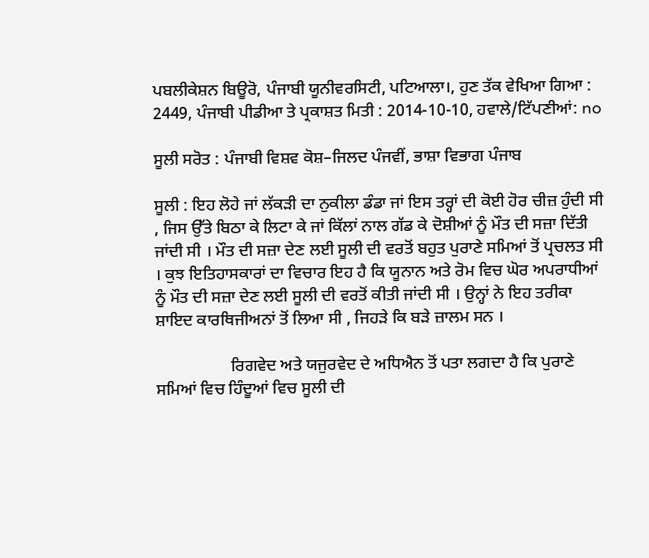ਪਬਲੀਕੇਸ਼ਨ ਬਿਊਰੋ, ਪੰਜਾਬੀ ਯੂਨੀਵਰਸਿਟੀ, ਪਟਿਆਲਾ।, ਹੁਣ ਤੱਕ ਵੇਖਿਆ ਗਿਆ : 2449, ਪੰਜਾਬੀ ਪੀਡੀਆ ਤੇ ਪ੍ਰਕਾਸ਼ਤ ਮਿਤੀ : 2014-10-10, ਹਵਾਲੇ/ਟਿੱਪਣੀਆਂ: no

ਸੂਲੀ ਸਰੋਤ : ਪੰਜਾਬੀ ਵਿਸ਼ਵ ਕੋਸ਼–ਜਿਲਦ ਪੰਜਵੀਂ, ਭਾਸ਼ਾ ਵਿਭਾਗ ਪੰਜਾਬ

ਸੂਲੀ : ਇਹ ਲੋਹੇ ਜਾਂ ਲੱਕੜੀ ਦਾ ਨੁਕੀਲਾ ਡੰਡਾ ਜਾਂ ਇਸ ਤਰ੍ਹਾਂ ਦੀ ਕੋਈ ਹੋਰ ਚੀਜ਼ ਹੁੰਦੀ ਸੀ , ਜਿਸ ਉੱਤੇ ਬਿਠਾ ਕੇ ਲਿਟਾ ਕੇ ਜਾਂ ਕਿੱਲਾਂ ਨਾਲ ਗੱਡ ਕੇ ਦੋਸ਼ੀਆਂ ਨੂੰ ਮੌਤ ਦੀ ਸਜ਼ਾ ਦਿੱਤੀ ਜਾਂਦੀ ਸੀ । ਮੌਤ ਦੀ ਸਜ਼ਾ ਦੇਣ ਲਈ ਸੂਲੀ ਦੀ ਵਰਤੋਂ ਬਹੁਤ ਪੁਰਾਣੇ ਸਮਿਆਂ ਤੋਂ ਪ੍ਰਚਲਤ ਸੀ । ਕੁਝ ਇਤਿਹਾਸਕਾਰਾਂ ਦਾ ਵਿਚਾਰ ਇਹ ਹੈ ਕਿ ਯੂਨਾਨ ਅਤੇ ਰੋਮ ਵਿਚ ਘੋਰ ਅਪਰਾਧੀਆਂ ਨੂੰ ਮੌਤ ਦੀ ਸਜ਼ਾ ਦੇਣ ਲਈ ਸੂਲੀ ਦੀ ਵਰਤੋਂ ਕੀਤੀ ਜਾਂਦੀ ਸੀ । ਉਨ੍ਹਾਂ ਨੇ ਇਹ ਤਰੀਕਾ ਸ਼ਾਇਦ ਕਾਰਥਿਜੀਅਨਾਂ ਤੋਂ ਲਿਆ ਸੀ , ਜਿਹੜੇ ਕਿ ਬੜੇ ਜ਼ਾਲਮ ਸਨ ।

                  ਰਿਗਵੇਦ ਅਤੇ ਯਜੁਰਵੇਦ ਦੇ ਅਧਿਐਨ ਤੋਂ ਪਤਾ ਲਗਦਾ ਹੈ ਕਿ ਪੁਰਾਣੇ ਸਮਿਆਂ ਵਿਚ ਹਿੰਦੂਆਂ ਵਿਚ ਸੂਲੀ ਦੀ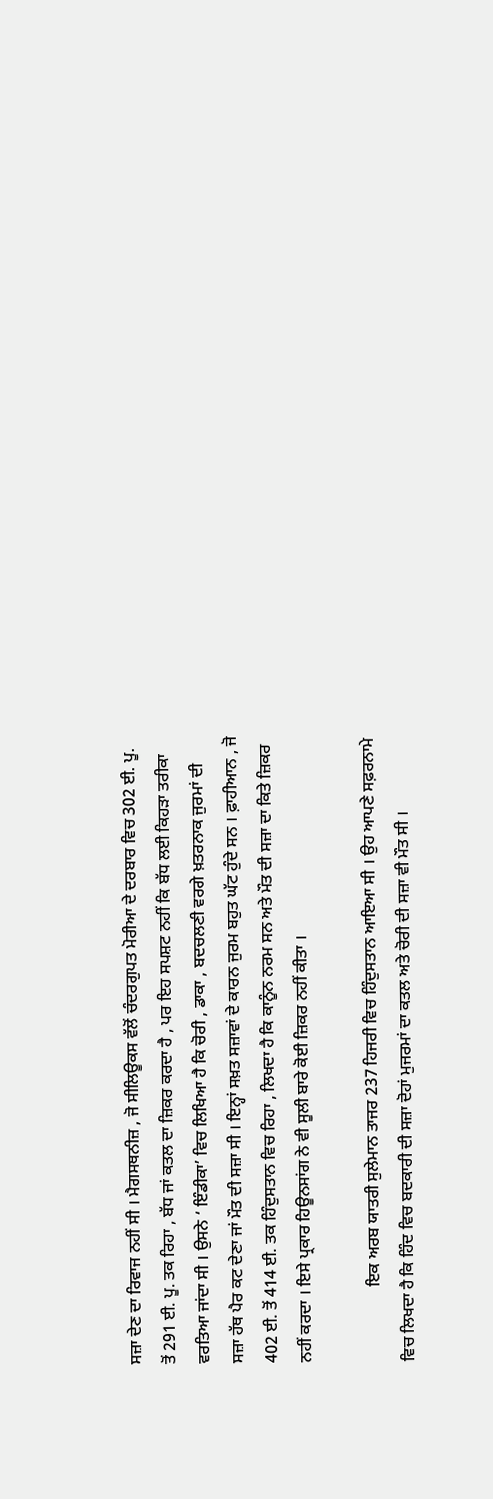ਸਜ਼ਾ ਦੇਣ ਦਾ ਰਿਵਾਜ ਨਹੀਂ ਸੀ । ਮੈਗਸਥਨੀਜ਼ , ਜੋ ਸੀਲਿਊਕਸ ਵੱਲੋਂ ਚੰਦਰਗੁਪਤ ਮੋਰੀਆ ਦੇ ਦਰਬਾਰ ਵਿਚ 302 ਈ. ਪੂ. ਤੋਂ 291 ਈ. ਪੂ. ਤਕ ਰਿਹਾ , ਬੱਧ ਜਾਂ ਕਤਲ ਦਾ ਜ਼ਿਕਰ ਕਰਦਾ ਹੈ , ਪਰ ਇਹ ਸਪਸ਼ਟ ਨਹੀਂ ਕਿ ਬੱਧ ਲਈ ਕਿਹੜਾ ਤਰੀਕਾ ਵਰਤਿਆ ਜਾਂਦਾ ਸੀ । ਉਸਨੇ ‘ ਇੰਡੀਕਾ’ ਵਿਚ ਲਿਖਿਆ ਹੈ ਕਿ ਚੋਰੀ , ਡਾਕਾ , ਬਦਚਲਣੀ ਵਰਗੇ ਖ਼ਤਰਨਾਕ ਜੁਰਮਾਂ ਦੀ ਸਜ਼ਾ ਹੱਥ ਪੈਰ ਕਟ ਦੇਣਾ ਜਾਂ ਮੌਤ ਦੀ ਸਜ਼ਾ ਸੀ । ਇਨ੍ਹਾਂ ਸਖ਼ਤ ਸਜ਼ਾਵਾਂ ਦੇ ਕਾਰਨ ਜੁਰਮ ਬਹੁਤ ਘੱਟ ਹੁੰਦੇ ਸਨ । ਫ਼ਾਹੀਆਨ , ਜੋ 402 ਈ. ਤੋਂ 414 ਈ. ਤਕ ਹਿੰਦੁਸਤਾਨ ਵਿਚ ਰਿਹਾ , ਲਿਖਦਾ ਹੈ ਕਿ ਕਾਨੂੰਨ ਨਰਮ ਸਨ ਅਤੇ ਮੌਤ ਦੀ ਸਜ਼ਾ ਦਾ ਕਿਤੇ ਜ਼ਿਕਰ ਨਹੀਂ ਕਰਦਾ । ਇਸੇ ਪ੍ਰਕਾਰ ਹਿਊਨਸਾਂਗ ਨੇ ਵੀ ਸੂਲੀ ਬਾਰੇ ਕੋਈ ਜ਼ਿਕਰ ਨਹੀਂ ਕੀਤਾ ।

                  ਇਕ ਅਰਬ ਯਾਤਰੀ ਸੁਲੇਮਾਨ ਤਾਜਰ 237 ਹਿਜਰੀ ਵਿਚ ਹਿੰਦੁਸਤਾਨ ਆਇਆ ਸੀ । ਉਹ ਆਪਣੇ ਸਫ਼ਰਨਾਮੇ ਵਿਚ ਲਿਖਦਾ ਹੈ ਕਿ ਹਿੰਦ ਵਿਚ ਬਦਕਾਰੀ ਦੀ ਸਜ਼ਾ ਦੋਹਾਂ ਮੁਜਰਮਾਂ ਦਾ ਕਤਲ ਅਤੇ ਚੋਰੀ ਦੀ ਸਜ਼ਾ ਵੀ ਮੌਤ ਸੀ ।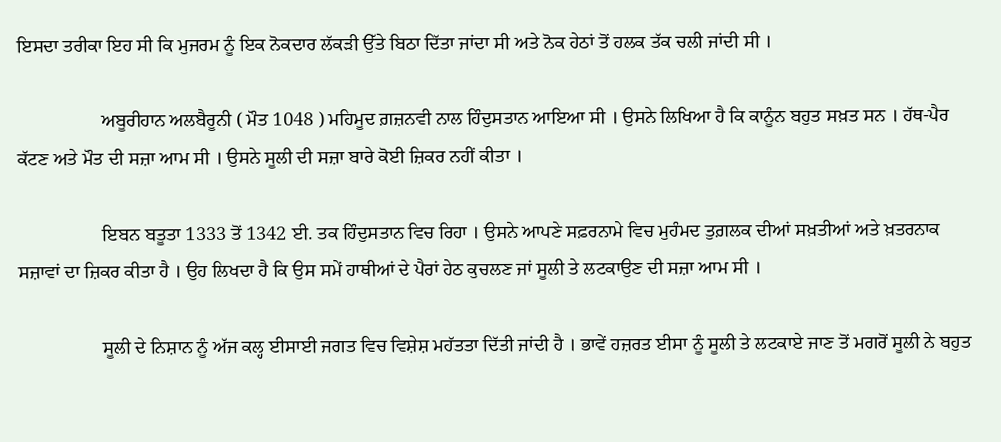ਇਸਦਾ ਤਰੀਕਾ ਇਹ ਸੀ ਕਿ ਮੁਜਰਮ ਨੂੰ ਇਕ ਨੋਕਦਾਰ ਲੱਕੜੀ ਉੱਤੇ ਬਿਠਾ ਦਿੱਤਾ ਜਾਂਦਾ ਸੀ ਅਤੇ ਨੋਕ ਹੇਠਾਂ ਤੋਂ ਹਲਕ ਤੱਕ ਚਲੀ ਜਾਂਦੀ ਸੀ ।

                  ਅਬੂਰੀਹਾਨ ਅਲਬੈਰੂਨੀ ( ਮੌਤ 1048 ) ਮਹਿਮੂਦ ਗ਼ਜ਼ਨਵੀ ਨਾਲ ਹਿੰਦੁਸਤਾਨ ਆਇਆ ਸੀ । ਉਸਨੇ ਲਿਖਿਆ ਹੈ ਕਿ ਕਾਨੂੰਨ ਬਹੁਤ ਸਖ਼ਤ ਸਨ । ਹੱਥ-ਪੈਰ ਕੱਟਣ ਅਤੇ ਮੌਤ ਦੀ ਸਜ਼ਾ ਆਮ ਸੀ । ਉਸਨੇ ਸੂਲੀ ਦੀ ਸਜ਼ਾ ਬਾਰੇ ਕੋਈ ਜ਼ਿਕਰ ਨਹੀਂ ਕੀਤਾ ।

                  ਇਬਨ ਬਤੂਤਾ 1333 ਤੋਂ 1342 ਈ. ਤਕ ਹਿੰਦੁਸਤਾਨ ਵਿਚ ਰਿਹਾ । ਉਸਨੇ ਆਪਣੇ ਸਫ਼ਰਨਾਮੇ ਵਿਚ ਮੁਹੰਮਦ ਤੁਗ਼ਲਕ ਦੀਆਂ ਸਖ਼ਤੀਆਂ ਅਤੇ ਖ਼ਤਰਨਾਕ ਸਜ਼ਾਵਾਂ ਦਾ ਜ਼ਿਕਰ ਕੀਤਾ ਹੈ । ਉਹ ਲਿਖਦਾ ਹੈ ਕਿ ਉਸ ਸਮੇਂ ਹਾਥੀਆਂ ਦੇ ਪੈਰਾਂ ਹੇਠ ਕੁਚਲਣ ਜਾਂ ਸੂਲੀ ਤੇ ਲਟਕਾਉਣ ਦੀ ਸਜ਼ਾ ਆਮ ਸੀ ।

                  ਸੂਲੀ ਦੇ ਨਿਸ਼ਾਨ ਨੂੰ ਅੱਜ ਕਲ੍ਹ ਈਸਾਈ ਜਗਤ ਵਿਚ ਵਿਸ਼ੇਸ਼ ਮਹੱਤਤਾ ਦਿੱਤੀ ਜਾਂਦੀ ਹੈ । ਭਾਵੇਂ ਹਜ਼ਰਤ ਈਸਾ ਨੂੰ ਸੂਲੀ ਤੇ ਲਟਕਾਏ ਜਾਣ ਤੋਂ ਮਗਰੋਂ ਸੂਲੀ ਨੇ ਬਹੁਤ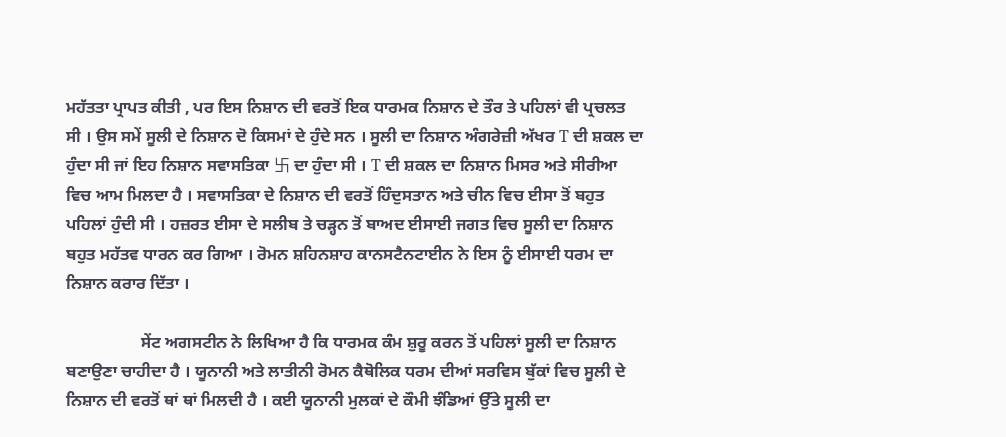ਮਹੱਤਤਾ ਪ੍ਰਾਪਤ ਕੀਤੀ , ਪਰ ਇਸ ਨਿਸ਼ਾਨ ਦੀ ਵਰਤੋਂ ਇਕ ਧਾਰਮਕ ਨਿਸ਼ਾਨ ਦੇ ਤੌਰ ਤੇ ਪਹਿਲਾਂ ਵੀ ਪ੍ਰਚਲਤ ਸੀ । ਉਸ ਸਮੇਂ ਸੂਲੀ ਦੇ ਨਿਸ਼ਾਨ ਦੋ ਕਿਸਮਾਂ ਦੇ ਹੁੰਦੇ ਸਨ । ਸੂਲੀ ਦਾ ਨਿਸ਼ਾਨ ਅੰਗਰੇਜ਼ੀ ਅੱਖਰ T ਦੀ ਸ਼ਕਲ ਦਾ ਹੁੰਦਾ ਸੀ ਜਾਂ ਇਹ ਨਿਸ਼ਾਨ ਸਵਾਸਤਿਕਾ 卐 ਦਾ ਹੁੰਦਾ ਸੀ । T ਦੀ ਸ਼ਕਲ ਦਾ ਨਿਸ਼ਾਨ ਮਿਸਰ ਅਤੇ ਸੀਰੀਆ ਵਿਚ ਆਮ ਮਿਲਦਾ ਹੈ । ਸਵਾਸਤਿਕਾ ਦੇ ਨਿਸ਼ਾਨ ਦੀ ਵਰਤੋਂ ਹਿੰਦੁਸਤਾਨ ਅਤੇ ਚੀਨ ਵਿਚ ਈਸਾ ਤੋਂ ਬਹੁਤ ਪਹਿਲਾਂ ਹੁੰਦੀ ਸੀ । ਹਜ਼ਰਤ ਈਸਾ ਦੇ ਸਲੀਬ ਤੇ ਚੜ੍ਹਨ ਤੋਂ ਬਾਅਦ ਈਸਾਈ ਜਗਤ ਵਿਚ ਸੂਲੀ ਦਾ ਨਿਸ਼ਾਨ ਬਹੁਤ ਮਹੱਤਵ ਧਾਰਨ ਕਰ ਗਿਆ । ਰੋਮਨ ਸ਼ਹਿਨਸ਼ਾਹ ਕਾਨਸਟੈਨਟਾਈਨ ਨੇ ਇਸ ਨੂੰ ਈਸਾਈ ਧਰਮ ਦਾ ਨਿਸ਼ਾਨ ਕਰਾਰ ਦਿੱਤਾ ।

                  ਸੇਂਟ ਅਗਸਟੀਨ ਨੇ ਲਿਖਿਆ ਹੈ ਕਿ ਧਾਰਮਕ ਕੰਮ ਸ਼ੁਰੂ ਕਰਨ ਤੋਂ ਪਹਿਲਾਂ ਸੂਲੀ ਦਾ ਨਿਸ਼ਾਨ ਬਣਾਉਣਾ ਚਾਹੀਦਾ ਹੈ । ਯੂਨਾਨੀ ਅਤੇ ਲਾਤੀਨੀ ਰੋਮਨ ਕੈਥੋਲਿਕ ਧਰਮ ਦੀਆਂ ਸਰਵਿਸ ਬੁੱਕਾਂ ਵਿਚ ਸੂਲੀ ਦੇ ਨਿਸ਼ਾਨ ਦੀ ਵਰਤੋਂ ਥਾਂ ਥਾਂ ਮਿਲਦੀ ਹੈ । ਕਈ ਯੂਨਾਨੀ ਮੁਲਕਾਂ ਦੇ ਕੌਮੀ ਝੰਡਿਆਂ ਉੱਤੇ ਸੂਲੀ ਦਾ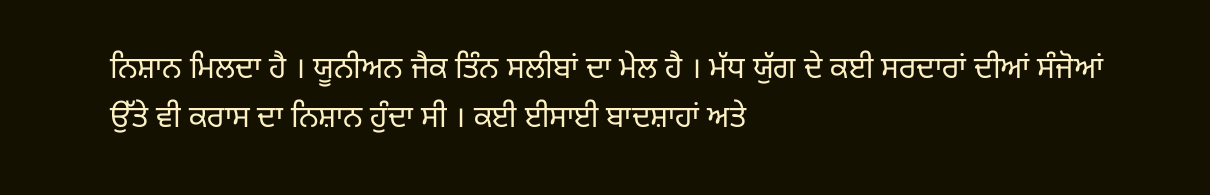ਨਿਸ਼ਾਨ ਮਿਲਦਾ ਹੈ । ਯੂਨੀਅਨ ਜੈਕ ਤਿੰਨ ਸਲੀਬਾਂ ਦਾ ਮੇਲ ਹੈ । ਮੱਧ ਯੁੱਗ ਦੇ ਕਈ ਸਰਦਾਰਾਂ ਦੀਆਂ ਸੰਜੋਆਂ ਉੱਤੇ ਵੀ ਕਰਾਸ ਦਾ ਨਿਸ਼ਾਨ ਹੁੰਦਾ ਸੀ । ਕਈ ਈਸਾਈ ਬਾਦਸ਼ਾਹਾਂ ਅਤੇ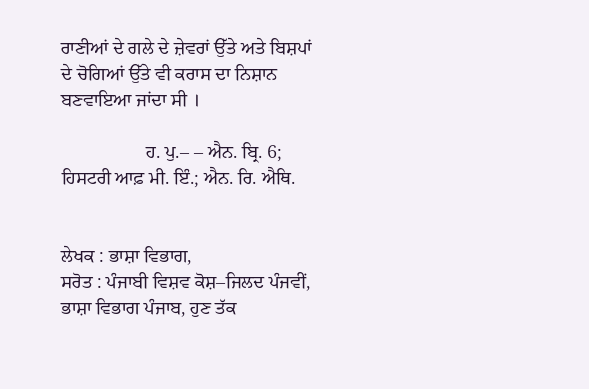ਰਾਣੀਆਂ ਦੇ ਗਲੇ ਦੇ ਜ਼ੇਵਰਾਂ ਉੱਤੇ ਅਤੇ ਬਿਸ਼ਪਾਂ ਦੇ ਚੋਗਿਆਂ ਉੱਤੇ ਵੀ ਕਰਾਸ ਦਾ ਨਿਸ਼ਾਨ ਬਣਵਾਇਆ ਜਾਂਦਾ ਸੀ ।

                  ਹ. ਪੁ.– – ਐਨ. ਬ੍ਰਿ. 6; ਹਿਸਟਰੀ ਆਫ਼ ਮੀ. ਇੰ.; ਐਨ. ਰਿ. ਐਥਿ.


ਲੇਖਕ : ਭਾਸ਼ਾ ਵਿਭਾਗ,
ਸਰੋਤ : ਪੰਜਾਬੀ ਵਿਸ਼ਵ ਕੋਸ਼–ਜਿਲਦ ਪੰਜਵੀਂ, ਭਾਸ਼ਾ ਵਿਭਾਗ ਪੰਜਾਬ, ਹੁਣ ਤੱਕ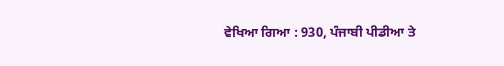ਵੇਖਿਆ ਗਿਆ : 930, ਪੰਜਾਬੀ ਪੀਡੀਆ ਤੇ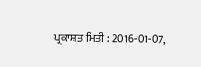ਪ੍ਰਕਾਸ਼ਤ ਮਿਤੀ : 2016-01-07,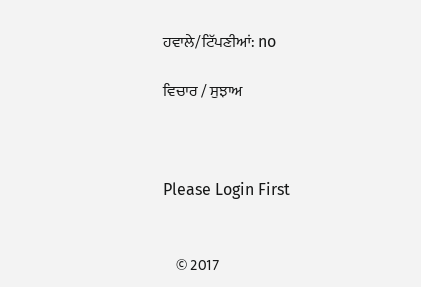ਹਵਾਲੇ/ਟਿੱਪਣੀਆਂ: no

ਵਿਚਾਰ / ਸੁਝਾਅ



Please Login First


    © 2017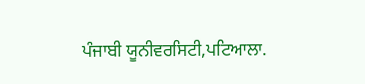ਪੰਜਾਬੀ ਯੂਨੀਵਰਸਿਟੀ,ਪਟਿਆਲਾ.